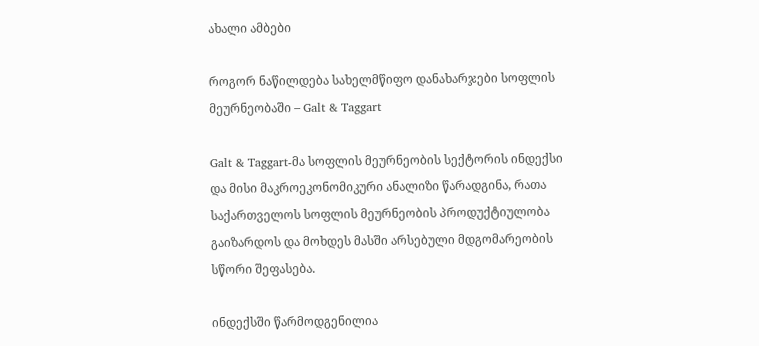ახალი ამბები

როგორ ნაწილდება სახელმწიფო დანახარჯები სოფლის მეურნეობაში – Galt & Taggart

Galt & Taggart-მა სოფლის მეურნეობის სექტორის ინდექსი და მისი მაკროეკონომიკური ანალიზი წარადგინა, რათა საქართველოს სოფლის მეურნეობის პროდუქტიულობა გაიზარდოს და მოხდეს მასში არსებული მდგომარეობის სწორი შეფასება.

ინდექსში წარმოდგენილია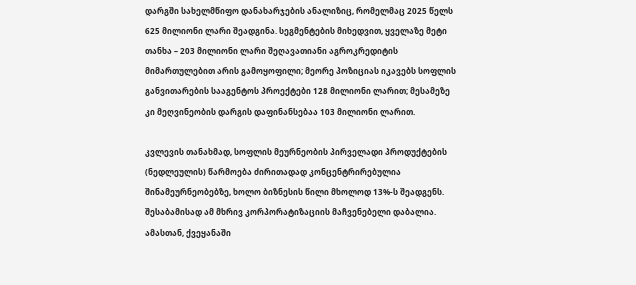დარგში სახელმწიფო დანახარჯების ანალიზიც, რომელმაც 2025 წელს 625 მილიონი ლარი შეადგინა. სეგმენტების მიხედვით, ყველაზე მეტი თანხა – 203 მილიონი ლარი შეღავათიანი აგროკრედიტის მიმართულებით არის გამოყოფილი; მეორე პოზიციას იკავებს სოფლის განვითარების სააგენტოს პროექტები 128 მილიონი ლარით; მესამეზე კი მეღვინეობის დარგის დაფინანსებაა 103 მილიონი ლარით.

კვლევის თანახმად, სოფლის მეურნეობის პირველადი პროდუქტების (ნედლეულის) წარმოება ძირითადად კონცენტრირებულია შინამეურნეობებზე, ხოლო ბიზნესის წილი მხოლოდ 13%-ს შეადგენს. შესაბამისად ამ მხრივ კორპორატიზაციის მაჩვენებელი დაბალია. ამასთან, ქვეყანაში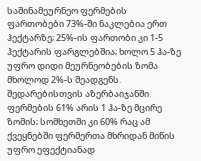საშინამეურნეო ფერმების ფართობები 73%-ში ნაკლებია ერთ ჰექტარზე; 25%-ის ფართობი კი 1-5 ჰექტარის ფარგლებშია; ხოლო 5 ჰა-ზე უფრო დიდი მეურნეობების ზომა მხოლოდ 2%-ს შეადგენს. შედარებისთვის აზერბაიჯანში ფერმების 61% არის 1 ჰა-ზე მცირე ზომის; სომხეთში კი 60% რაც ამ ქვეყნებში ფერმერთა მხრიდან მიწის უფრო ეფექტიანად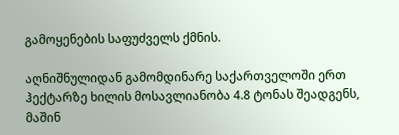გამოყენების საფუძველს ქმნის.

აღნიშნულიდან გამომდინარე საქართველოში ერთ ჰექტარზე ხილის მოსავლიანობა 4.8 ტონას შეადგენს, მაშინ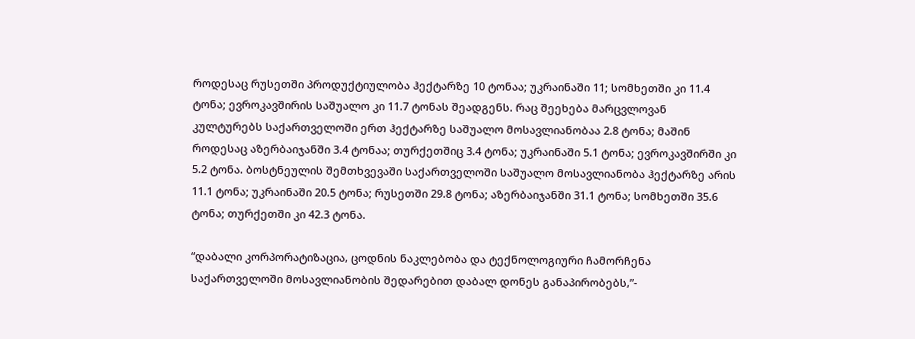როდესაც რუსეთში პროდუქტიულობა ჰექტარზე 10 ტონაა; უკრაინაში 11; სომხეთში კი 11.4 ტონა; ევროკავშირის საშუალო კი 11.7 ტონას შეადგენს. რაც შეეხება მარცვლოვან კულტურებს საქართველოში ერთ ჰექტარზე საშუალო მოსავლიანობაა 2.8 ტონა; მაშინ როდესაც აზერბაიჯანში 3.4 ტონაა; თურქეთშიც 3.4 ტონა; უკრაინაში 5.1 ტონა; ევროკავშირში კი 5.2 ტონა. ბოსტნეულის შემთხვევაში საქართველოში საშუალო მოსავლიანობა ჰექტარზე არის 11.1 ტონა; უკრაინაში 20.5 ტონა; რუსეთში 29.8 ტონა; აზერბაიჯანში 31.1 ტონა; სომხეთში 35.6 ტონა; თურქეთში კი 42.3 ტონა.

“დაბალი კორპორატიზაცია, ცოდნის ნაკლებობა და ტექნოლოგიური ჩამორჩენა საქართველოში მოსავლიანობის შედარებით დაბალ დონეს განაპირობებს,”-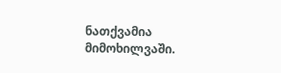ნათქვამია მიმოხილვაში.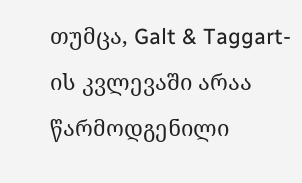თუმცა, Galt & Taggart-ის კვლევაში არაა წარმოდგენილი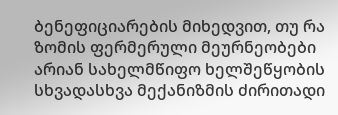ბენეფიციარების მიხედვით, თუ რა ზომის ფერმერული მეურნეობები არიან სახელმწიფო ხელშეწყობის სხვადასხვა მექანიზმის ძირითადი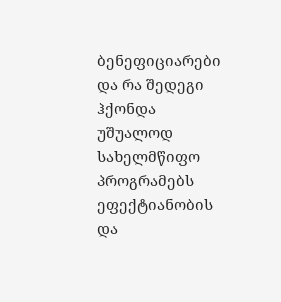ბენეფიციარები და რა შედეგი ჰქონდა უშუალოდ სახელმწიფო პროგრამებს ეფექტიანობის და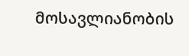მოსავლიანობის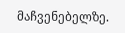მაჩვენებელზე.